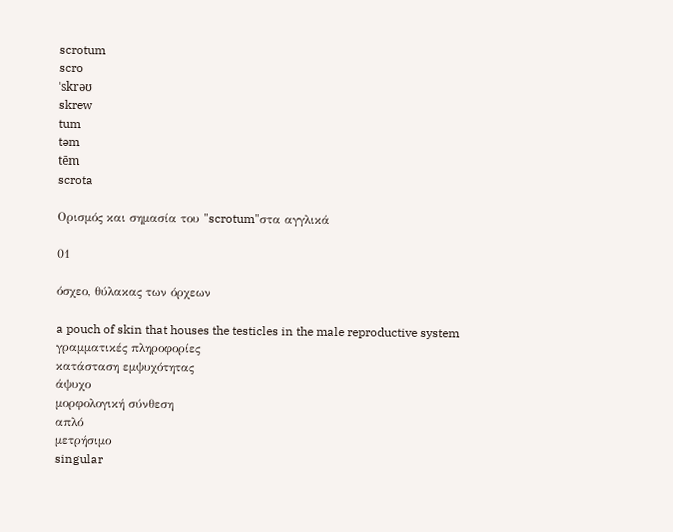scrotum
scro
ˈskrəʊ
skrew
tum
təm
tēm
scrota

Ορισμός και σημασία του "scrotum"στα αγγλικά

01

όσχεο, θύλακας των όρχεων

a pouch of skin that houses the testicles in the male reproductive system
γραμματικές πληροφορίες
κατάσταση εμψυχότητας
άψυχο
μορφολογική σύνθεση
απλό
μετρήσιμο
singular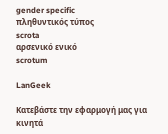gender specific
πληθυντικός τύπος
scrota
αρσενικό ενικό
scrotum

LanGeek

Κατεβάστε την εφαρμογή μας για κινητά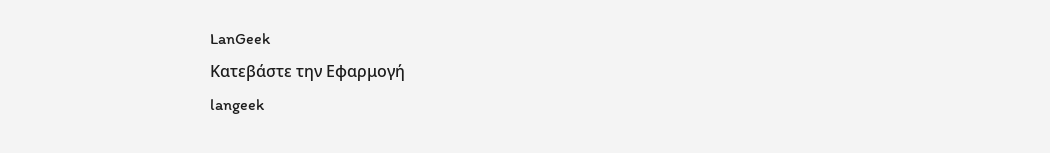LanGeek
Κατεβάστε την Εφαρμογή
langeek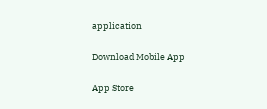application

Download Mobile App

App Store